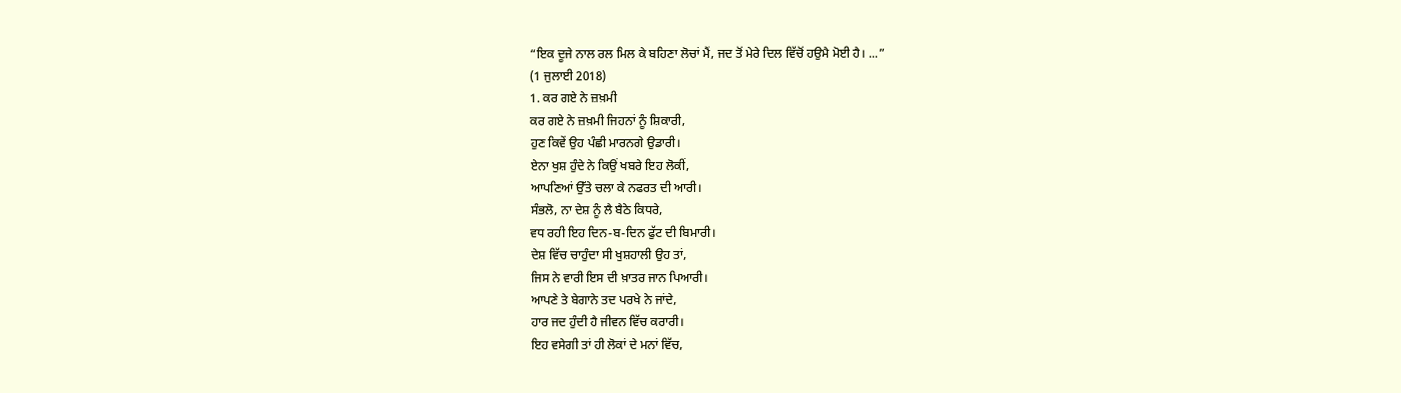“ਇਕ ਦੂਜੇ ਨਾਲ ਰਲ ਮਿਲ ਕੇ ਬਹਿਣਾ ਲੋਚਾਂ ਮੈਂ, ਜਦ ਤੋਂ ਮੇਰੇ ਦਿਲ ਵਿੱਚੋਂ ਹਉਮੈ ਮੋਈ ਹੈ। ...”
(1 ਜੁਲਾਈ 2018)
1. ਕਰ ਗਏ ਨੇ ਜ਼ਖ਼ਮੀ
ਕਰ ਗਏ ਨੇ ਜ਼ਖ਼ਮੀ ਜਿਹਨਾਂ ਨੂੰ ਸ਼ਿਕਾਰੀ,
ਹੁਣ ਕਿਵੇਂ ਉਹ ਪੰਛੀ ਮਾਰਨਗੇ ਉਡਾਰੀ।
ਏਨਾ ਖੁਸ਼ ਹੁੰਦੇ ਨੇ ਕਿਉਂ ਖਬਰੇ ਇਹ ਲੋਕੀਂ,
ਆਪਣਿਆਂ ਉੱਤੇ ਚਲਾ ਕੇ ਨਫਰਤ ਦੀ ਆਰੀ।
ਸੰਭਲੋ, ਨਾ ਦੇਸ਼ ਨੂੰ ਲੈ ਬੈਠੇ ਕਿਧਰੇ,
ਵਧ ਰਹੀ ਇਹ ਦਿਨ-ਬ-ਦਿਨ ਫੁੱਟ ਦੀ ਬਿਮਾਰੀ।
ਦੇਸ਼ ਵਿੱਚ ਚਾਹੁੰਦਾ ਸੀ ਖੁਸ਼ਹਾਲੀ ਉਹ ਤਾਂ,
ਜਿਸ ਨੇ ਵਾਰੀ ਇਸ ਦੀ ਖ਼ਾਤਰ ਜਾਨ ਪਿਆਰੀ।
ਆਪਣੇ ਤੇ ਬੇਗਾਨੇ ਤਦ ਪਰਖੇ ਨੇ ਜਾਂਦੇ,
ਹਾਰ ਜਦ ਹੁੰਦੀ ਹੈ ਜੀਵਨ ਵਿੱਚ ਕਰਾਰੀ।
ਇਹ ਵਸੇਗੀ ਤਾਂ ਹੀ ਲੋਕਾਂ ਦੇ ਮਨਾਂ ਵਿੱਚ,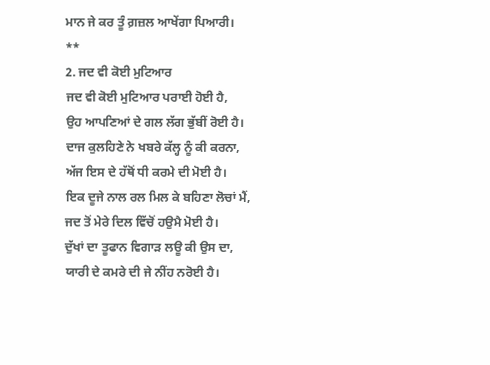ਮਾਨ ਜੇ ਕਰ ਤੂੰ ਗ਼ਜ਼ਲ ਆਖੇਂਗਾ ਪਿਆਰੀ।
**
2. ਜਦ ਵੀ ਕੋਈ ਮੁਟਿਆਰ
ਜਦ ਵੀ ਕੋਈ ਮੁਟਿਆਰ ਪਰਾਈ ਹੋਈ ਹੈ,
ਉਹ ਆਪਣਿਆਂ ਦੇ ਗਲ ਲੱਗ ਭੁੱਬੀਂ ਰੋਈ ਹੈ।
ਦਾਜ ਕੁਲਹਿਣੇ ਨੇ ਖਬਰੇ ਕੱਲ੍ਹ ਨੂੰ ਕੀ ਕਰਨਾ,
ਅੱਜ ਇਸ ਦੇ ਹੱਥੋਂ ਧੀ ਕਰਮੇ ਦੀ ਮੋਈ ਹੈ।
ਇਕ ਦੂਜੇ ਨਾਲ ਰਲ ਮਿਲ ਕੇ ਬਹਿਣਾ ਲੋਚਾਂ ਮੈਂ,
ਜਦ ਤੋਂ ਮੇਰੇ ਦਿਲ ਵਿੱਚੋਂ ਹਉਮੈ ਮੋਈ ਹੈ।
ਦੁੱਖਾਂ ਦਾ ਤੂਫਾਨ ਵਿਗਾੜ ਲਊ ਕੀ ਉਸ ਦਾ,
ਯਾਰੀ ਦੇ ਕਮਰੇ ਦੀ ਜੇ ਨੀਂਹ ਨਰੋਈ ਹੈ।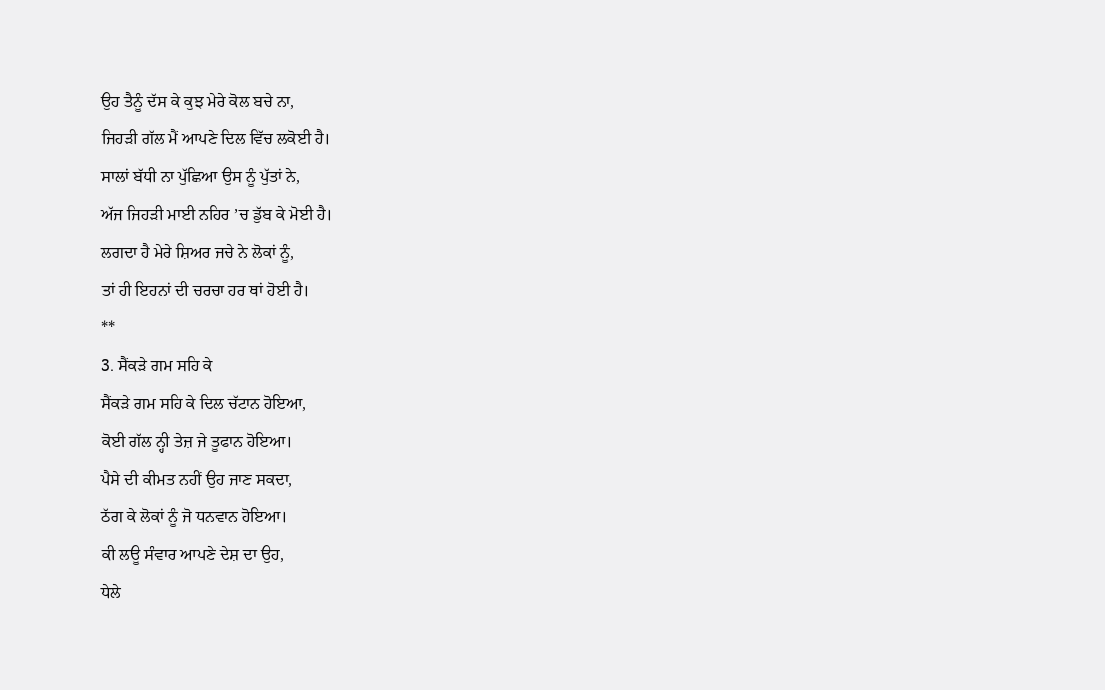ਉਹ ਤੈਨੂੰ ਦੱਸ ਕੇ ਕੁਝ ਮੇਰੇ ਕੋਲ ਬਚੇ ਨਾ,
ਜਿਹੜੀ ਗੱਲ ਮੈਂ ਆਪਣੇ ਦਿਲ ਵਿੱਚ ਲਕੋਈ ਹੈ।
ਸਾਲਾਂ ਬੱਧੀ ਨਾ ਪੁੱਛਿਆ ਉਸ ਨੂੰ ਪੁੱਤਾਂ ਨੇ,
ਅੱਜ ਜਿਹੜੀ ਮਾਈ ਨਹਿਰ ’ਚ ਡੁੱਬ ਕੇ ਮੋਈ ਹੈ।
ਲਗਦਾ ਹੈ ਮੇਰੇ ਸ਼ਿਅਰ ਜਚੇ ਨੇ ਲੋਕਾਂ ਨੂੰ,
ਤਾਂ ਹੀ ਇਹਨਾਂ ਦੀ ਚਰਚਾ ਹਰ ਥਾਂ ਹੋਈ ਹੈ।
**
3. ਸੈਂਕੜੇ ਗਮ ਸਹਿ ਕੇ
ਸੈਂਕੜੇ ਗਮ ਸਹਿ ਕੇ ਦਿਲ ਚੱਟਾਨ ਹੋਇਆ,
ਕੋਈ ਗੱਲ ਨ੍ਹੀ ਤੇਜ਼ ਜੇ ਤੂਫਾਨ ਹੋਇਆ।
ਪੈਸੇ ਦੀ ਕੀਮਤ ਨਹੀਂ ਉਹ ਜਾਣ ਸਕਦਾ,
ਠੱਗ ਕੇ ਲੋਕਾਂ ਨੂੰ ਜੋ ਧਨਵਾਨ ਹੋਇਆ।
ਕੀ ਲਊ ਸੰਵਾਰ ਆਪਣੇ ਦੇਸ਼ ਦਾ ਉਹ,
ਧੇਲੇ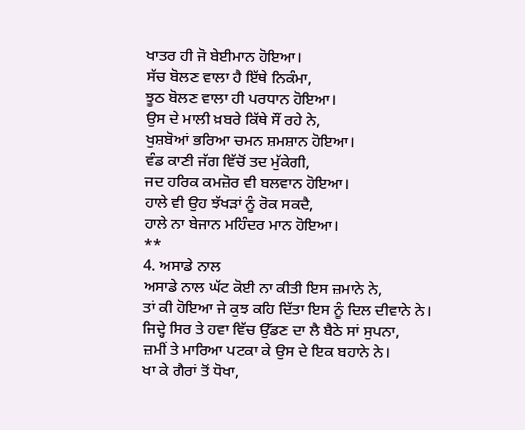ਖਾਤਰ ਹੀ ਜੋ ਬੇਈਮਾਨ ਹੋਇਆ।
ਸੱਚ ਬੋਲਣ ਵਾਲਾ ਹੈ ਇੱਥੇ ਨਿਕੰਮਾ,
ਝੂਠ ਬੋਲਣ ਵਾਲਾ ਹੀ ਪਰਧਾਨ ਹੋਇਆ।
ਉਸ ਦੇ ਮਾਲੀ ਖ਼ਬਰੇ ਕਿੱਥੇ ਸੌਂ ਰਹੇ ਨੇ,
ਖੁਸ਼ਬੋਆਂ ਭਰਿਆ ਚਮਨ ਸ਼ਮਸ਼ਾਨ ਹੋਇਆ।
ਵੰਡ ਕਾਣੀ ਜੱਗ ਵਿੱਚੋਂ ਤਦ ਮੁੱਕੇਗੀ,
ਜਦ ਹਰਿਕ ਕਮਜ਼ੋਰ ਵੀ ਬਲਵਾਨ ਹੋਇਆ।
ਹਾਲੇ ਵੀ ਉਹ ਝੱਖੜਾਂ ਨੂੰ ਰੋਕ ਸਕਦੈ,
ਹਾਲੇ ਨਾ ਬੇਜਾਨ ਮਹਿੰਦਰ ਮਾਨ ਹੋਇਆ।
**
4. ਅਸਾਡੇ ਨਾਲ
ਅਸਾਡੇ ਨਾਲ ਘੱਟ ਕੋਈ ਨਾ ਕੀਤੀ ਇਸ ਜ਼ਮਾਨੇ ਨੇ,
ਤਾਂ ਕੀ ਹੋਇਆ ਜੇ ਕੁਝ ਕਹਿ ਦਿੱਤਾ ਇਸ ਨੂੰ ਦਿਲ ਦੀਵਾਨੇ ਨੇ।
ਜਿਦ੍ਹੇ ਸਿਰ ਤੇ ਹਵਾ ਵਿੱਚ ਉੱਡਣ ਦਾ ਲੈ ਬੈਠੇ ਸਾਂ ਸੁਪਨਾ,
ਜ਼ਮੀਂ ਤੇ ਮਾਰਿਆ ਪਟਕਾ ਕੇ ਉਸ ਦੇ ਇਕ ਬਹਾਨੇ ਨੇ।
ਖਾ ਕੇ ਗੈਰਾਂ ਤੋਂ ਧੋਖਾ,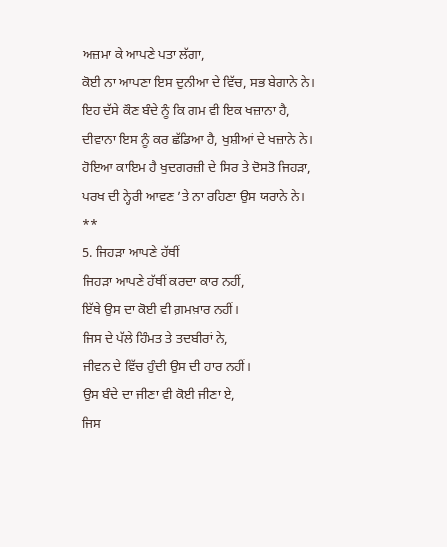ਅਜ਼ਮਾ ਕੇ ਆਪਣੇ ਪਤਾ ਲੱਗਾ,
ਕੋਈ ਨਾ ਆਪਣਾ ਇਸ ਦੁਨੀਆ ਦੇ ਵਿੱਚ, ਸਭ ਬੇਗਾਨੇ ਨੇ।
ਇਹ ਦੱਸੇ ਕੌਣ ਬੰਦੇ ਨੂੰ ਕਿ ਗਮ ਵੀ ਇਕ ਖਜ਼ਾਨਾ ਹੈ,
ਦੀਵਾਨਾ ਇਸ ਨੂੰ ਕਰ ਛੱਡਿਆ ਹੈ, ਖੁਸ਼ੀਆਂ ਦੇ ਖਜ਼ਾਨੇ ਨੇ।
ਹੋਇਆ ਕਾਇਮ ਹੈ ਖੁਦਗਰਜ਼ੀ ਦੇ ਸਿਰ ਤੇ ਦੋਸਤੋ ਜਿਹੜਾ,
ਪਰਖ ਦੀ ਨ੍ਹੇਰੀ ਆਵਣ ’ਤੇ ਨਾ ਰਹਿਣਾ ਉਸ ਯਰਾਨੇ ਨੇ।
**
5. ਜਿਹੜਾ ਆਪਣੇ ਹੱਥੀਂ
ਜਿਹੜਾ ਆਪਣੇ ਹੱਥੀਂ ਕਰਦਾ ਕਾਰ ਨਹੀਂ,
ਇੱਥੇ ਉਸ ਦਾ ਕੋਈ ਵੀ ਗ਼ਮਖ਼ਾਰ ਨਹੀਂ।
ਜਿਸ ਦੇ ਪੱਲੇ ਹਿੰਮਤ ਤੇ ਤਦਬੀਰਾਂ ਨੇ,
ਜੀਵਨ ਦੇ ਵਿੱਚ ਹੁੰਦੀ ਉਸ ਦੀ ਹਾਰ ਨਹੀਂ।
ਉਸ ਬੰਦੇ ਦਾ ਜੀਣਾ ਵੀ ਕੋਈ ਜੀਣਾ ਏ,
ਜਿਸ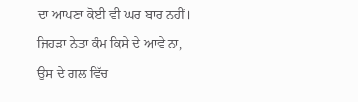ਦਾ ਆਪਣਾ ਕੋਈ ਵੀ ਘਰ ਬਾਰ ਨਹੀਂ।
ਜਿਹੜਾ ਨੇਤਾ ਕੰਮ ਕਿਸੇ ਦੇ ਆਵੇ ਨਾ,
ਉਸ ਦੇ ਗਲ ਵਿੱਚ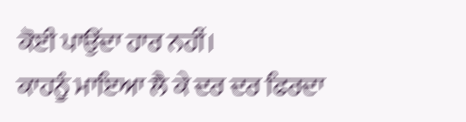ਕੋਈ ਪਾਉਂਦਾ ਹਾਰ ਨਹੀਂ।
ਕਾਹਨੂੰ ਮਾਇਆ ਲੈ ਕੇ ਦਰ ਦਰ ਫਿਰਦਾ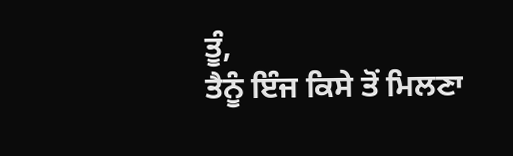ਤੂੰ,
ਤੈਨੂੰ ਇੰਜ ਕਿਸੇ ਤੋਂ ਮਿਲਣਾ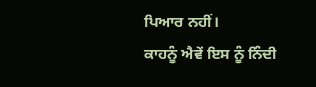ਪਿਆਰ ਨਹੀਂ।
ਕਾਹਨੂੰ ਐਵੇਂ ਇਸ ਨੂੰ ਨਿੰਦੀ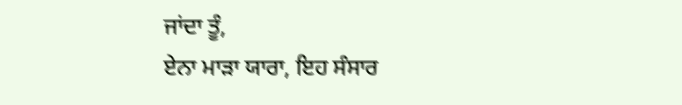ਜਾਂਦਾ ਤੂੰ,
ਏਨਾ ਮਾੜਾ ਯਾਰਾ, ਇਹ ਸੰਸਾਰ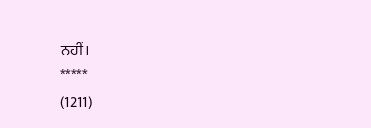ਨਹੀਂ।
*****
(1211)